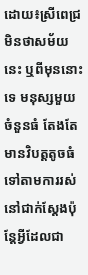ដោយ៖ស្រីពេជ្រ
មិនថាសម័យនេះ ឬពីមុននោះទេ មនុស្សមួយចំនួនធំ តែងតែមានវិបត្តតូចធំទៅតាមការរស់នៅជាក់ស្ដែងប៉ុន្តែអ្វីដែលជា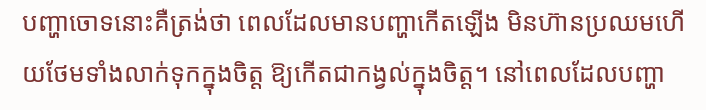បញ្ហាចោទនោះគឺត្រង់ថា ពេលដែលមានបញ្ហាកើតឡើង មិនហ៊ានប្រឈមហើយថែមទាំងលាក់ទុកក្នុងចិត្ត ឱ្យកើតជាកង្វល់ក្នុងចិត្ត។ នៅពេលដែលបញ្ហា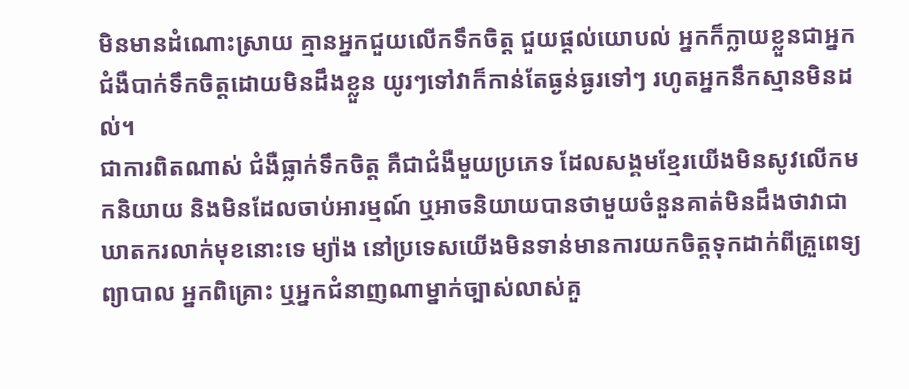មិនមានដំណោះស្រាយ គ្មានអ្នកជួយលើកទឹកចិត្ត ជួយផ្ដល់យោបល់ អ្នកក៏ក្លាយខ្លួនជាអ្នកជំងឺបាក់ទឹកចិត្តដោយមិនដឹងខ្លួន យូរៗទៅវាក៏កាន់តែធ្ងន់ធ្ងរទៅៗ រហូតអ្នកនឹកស្មានមិនដល់។
ជាការពិតណាស់ ជំងឺធ្លាក់ទឹកចិត្ត គឺជាជំងឺមួយប្រភេទ ដែលសង្គមខ្មែរយើងមិនសូវលើកមកនិយាយ និងមិនដែលចាប់អារម្មណ៍ ឬអាចនិយាយបានថាមួយចំនួនគាត់មិនដឹងថាវាជាឃាតករលាក់មុខនោះទេ ម្យ៉ាង នៅប្រទេសយើងមិនទាន់មានការយកចិត្តទុកដាក់ពីគ្រួពេទ្យព្យាបាល អ្នកពិគ្រោះ ឬអ្នកជំនាញណាម្នាក់ច្បាស់លាស់គួ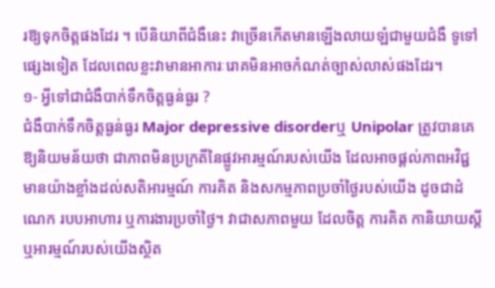រឱ្យទុកចិត្តផងដែរ ។ បើនិយាពីជំងឺនេះ វាច្រើនកើតមានឡើងលាយឡំជាមួយជំងឺ ទូទៅផ្សេងទៀត ដែលពេលខ្លះវាមានអាការៈរោគមិនអាចកំណត់ច្បាស់លាស់ផងដែរ។
១- អ្វីទៅជាជំងឺបាក់ទឹកចិត្តធ្ងន់ធ្ងរ ?
ជំងឺបាក់ទឹកចិត្តធ្ងន់ធ្ងរ Major depressive disorderឬ Unipolar ត្រូវបានគេឱ្យនិយមន័យថា ជាភាពមិនប្រក្រតីនៃផ្លូវអារម្មណ៍របស់យើង ដែលអាចផ្តល់ភាពអវិជ្ជមានយ៉ាងខ្លាំងដល់សតិអារម្មណ៍ ការគិត និងសកម្មភាពប្រចាំថ្ងៃរបស់យើង ដូចជាដំណេក របបអាហារ ឬការងារប្រចាំថ្ងៃ។ វាជាសភាពមួយ ដែលចិត្ត ការគិត កានិយាយស្ដី ឬអារម្មណ៍របស់យើងស្ថិត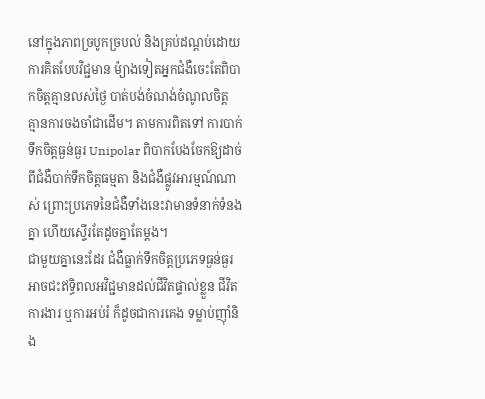នៅក្នុងភាពច្របូកច្របល់ និងគ្រប់ដណ្ដប់ដោយការគិតបែបវិជ្ជមាន ម៉្យាងទៀតអ្នកជំងឺចេះតែពិបាកចិត្តគ្មានលស់ថ្ងៃ បាត់បង់ចំណង់ចំណូលចិត្ត គ្មានការចងចាំជាដើម។ តាមការពិតទៅ ការបាក់ទឹកចិត្តធ្ងន់ធ្ងរ Unipolar ពិបាកបែងចែកឱ្យដាច់ ពីជំងឺបាក់ទឹកចិត្តធម្មតា និងជំងឺផ្លូវអារម្មណ៍ណាស់ ព្រោះប្រភេទនៃជំងឺទាំងនេះវាមានទំនាក់ទំនងគ្នា ហើយស្ទើរតែដូចគ្នាតែម្ដង។
ជាមួយគ្នានេះដែរ ជំងឺធ្លាក់ទឹកចិត្តប្រភេទធ្ងន់ធ្ងរ អាចជះឥទ្ធិពលអវិជ្ជមានដល់ជីវិតផ្ទាល់ខ្លួន ជីវិតការងារ ឬការអប់រំ ក៏ដូចជាការគេង ទម្លាប់ញ៉ាំនិង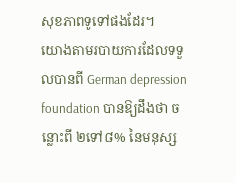សុខភាពទូទៅផងដែរ។
យោងតាមរបាយការដែលទទួលបានពី German depression foundation បានឱ្យដឹងថា ចន្លោះពី ២ទៅ៨% នៃមនុស្ស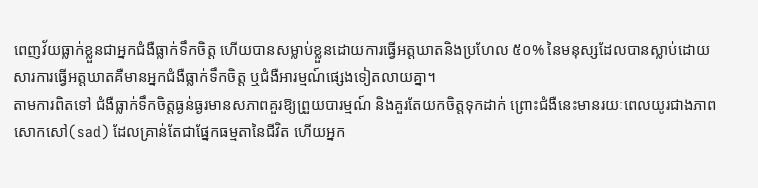ពេញវ័យធ្លាក់ខ្លួនជាអ្នកជំងឺធ្លាក់ទឹកចិត្ត ហើយបានសម្លាប់ខ្លួនដោយការធ្វើអត្តឃាតនិងប្រហែល ៥០% នៃមនុស្សដែលបានស្លាប់ដោយសារការធ្វើអត្តឃាតគឺមានអ្នកជំងឺធ្លាក់ទឹកចិត្ត ឬជំងឺអារម្មណ៍ផ្សេងទៀតលាយគ្នា។
តាមការពិតទៅ ជំងឺធ្លាក់ទឹកចិត្តធ្ងន់ធ្ងរមានសភាពគួរឱ្យព្រួយបារម្មណ៍ និងគួរតែយកចិត្តទុកដាក់ ព្រោះជំងឺនេះមានរយៈពេលយូរជាងភាពសោកសៅ(sad) ដែលគ្រាន់តែជាផ្នែកធម្មតានៃជីវិត ហើយអ្នក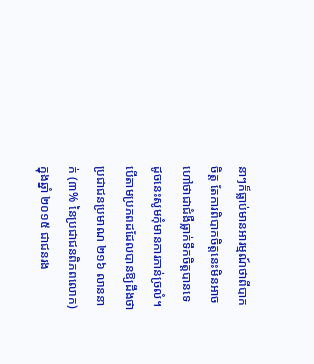នាៗក៏ធ្លាប់មានអារម្មណ៍ថាពីបាកចិត្ត តែការពិបាកចិត្តនេះមិនអាចហៅថាជាជំងឺធ្លាក់ទឹកចិត្តបានទេ ដូចនេះសូមកុំមានការភាន់ច្រលំ។
បើតាមប្រភពដដែលបានឱ្យដឹងថាប្រជាជនប្រមាណ ២១៦ លាននាក់ (៣% នៃប្រជាជនពិភពលោក) ក្នុងឆ្នាំ ២០១៥ ជាជនរង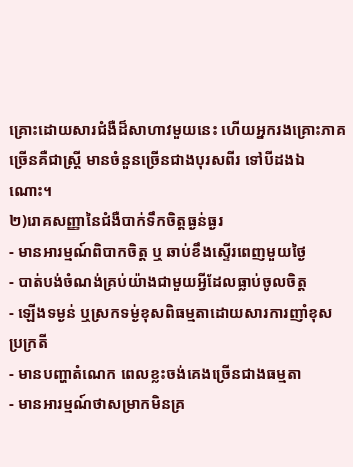គ្រោះដោយសារជំងឺដ៏សាហាវមួយនេះ ហើយអ្នករងគ្រោះភាគច្រើនគឺជាស្រ្តី មានចំនួនច្រើនជាងបុរសពីរ ទៅបីដងឯណោះ។
២)រោគសញ្ញានៃជំងឺបាក់ទឹកចិត្តធ្ងន់ធ្ងរ
- មានអារម្មណ៍ពិបាកចិត្ត ឬ ឆាប់ខឹងស្ទើរពេញមួយថ្ងៃ
- បាត់បង់ចំណង់គ្រប់យ៉ាងជាមួយអ្វីដែលធ្លាប់ចូលចិត្ត
- ឡើងទម្ងន់ ឬស្រកទម្ង់ខុសពិធម្មតាដោយសារការញាំខុសប្រក្រតី
- មានបញ្ហាតំណេក ពេលខ្លះចង់គេងច្រើនជាងធម្មតា
- មានអារម្មណ៍ថាសម្រាកមិនគ្រ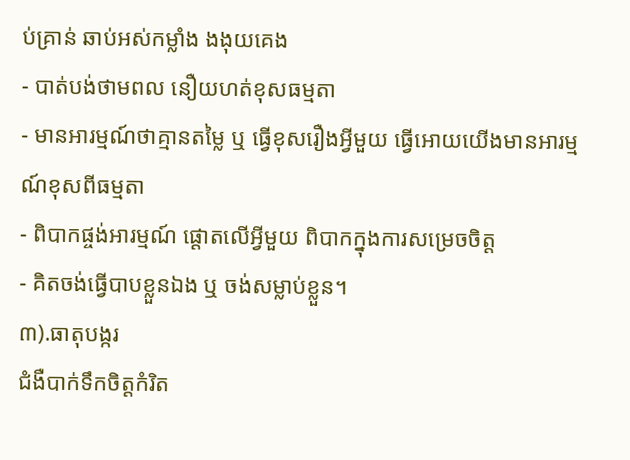ប់គ្រាន់ ឆាប់អស់កម្លាំង ងងុយគេង
- បាត់បង់ថាមពល នឿយហត់ខុសធម្មតា
- មានអារម្មណ៍ថាគ្មានតម្លៃ ឬ ធ្វើខុសរឿងអ្វីមួយ ធ្វើអោយយើងមានអារម្មណ៍ខុសពីធម្មតា
- ពិបាកផ្ចង់អារម្មណ៍ ផ្ដោតលើអ្វីមួយ ពិបាកក្នុងការសម្រេចចិត្ត
- គិតចង់ធ្វើបាបខ្លួនឯង ឬ ចង់សម្លាប់ខ្លួន។
៣).ធាតុបង្ករ
ជំងឺបាក់ទឹកចិត្តកំរិត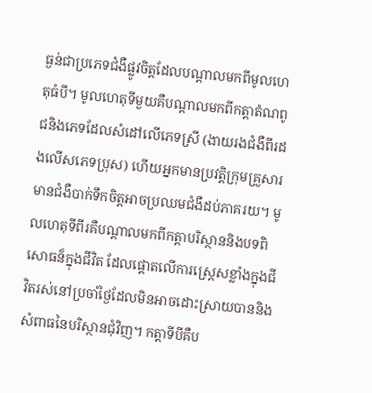ធ្ងន់ជាប្រភេទជំងឺផ្លូវចិត្តដែលបណ្តាលមកពីមូលហេតុធំបី។ មូលហេតុទីមួយគឺបណ្តាលមកពីកត្តាតំណពូជនិងភេទដែលសំដៅលើភេទស្រី (ងាយរងជំងឺពីរដងលើសភេទប្រុស) ហើយអ្នកមានប្រវត្តិក្រុមគ្រួសារមានជំងឺបាក់ទឹកចិត្តអាចប្រឈមជំងឺដប់ភាគរយ។ មូលហេតុទីពីរគឺបណ្តាលមកពីកត្តាបរិស្ថាននិងបទពិសោធន៏ក្នុងជីវិត ដែលផ្តោតលើការស្ត្រេសខ្លាំងក្នុងជីវិតរស់នៅប្រចាំថ្ងៃដែលមិនអាចដោះស្រាយបាននិងសំពាធនៃបរិស្ថានជុំវិញ។ កត្តាទីបីគឺប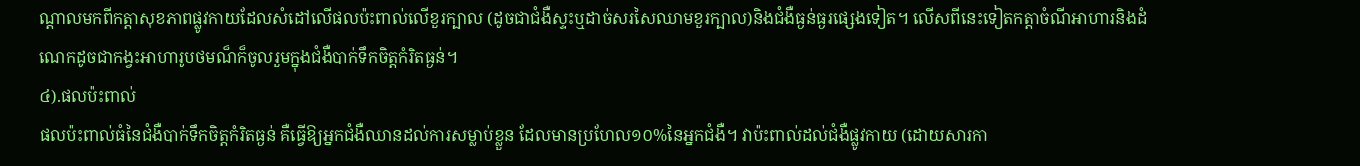ណ្តាលមកពីកត្តាសុខភាពផ្លូវកាយដែលសំដៅលើផលប៉ះពាល់លើខួរក្បាល (ដូចជាជំងឺស្ទះឬដាច់សរសៃឈាមខួរក្បាល)និងជំងឺធ្ងន់ធ្ងរផ្សេងទៀត។ លើសពីនេះទៀតកត្តាចំណីអាហារនិងដំណេកដូចជាកង្វះអាហារូបថមណ៏ក៏ចូលរួមក្នុងជំងឺបាក់ទឹកចិត្តកំរិតធ្ងន់។
៤).ផលប៉ះពាល់
ផលប៉ះពាល់ធំនៃជំងឺបាក់ទឹកចិត្តកំរិតធ្ងន់ គឺធ្វើឱ្យអ្នកជំងឺឈានដល់ការសម្លាប់ខ្លួន ដែលមានប្រហែល១០%នៃអ្នកជំងឺ។ វាប៉ះពាល់ដល់ជំងឺផ្លូវកាយ (ដោយសារកា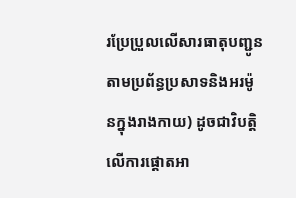រប្រែប្រួលលើសារធាតុបញ្ជូនតាមប្រព័ន្ធប្រសាទនិងអរម៉ូនក្នុងរាងកាយ) ដូចជាវិបត្តិលើការផ្តោតអា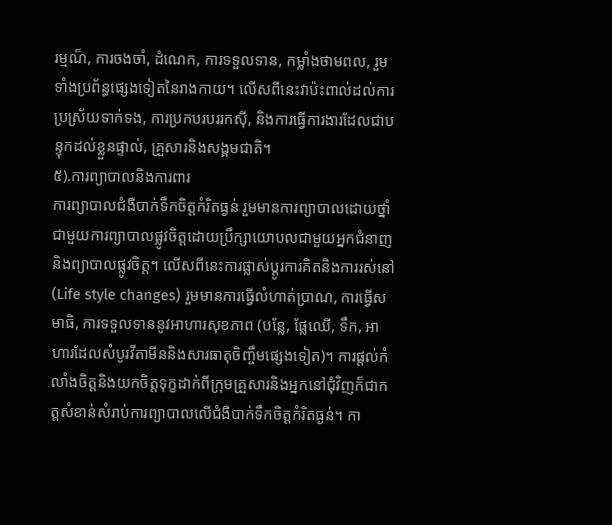រម្មណ៏, ការចងចាំ, ដំណេក, ការទទួលទាន, កម្លាំងថាមពល, រួមទាំងប្រព័ន្ធផ្សេងទៀតនៃរាងកាយ។ លើសពីនេះវាប៉ះពាល់ដល់ការប្រស្រ័យទាក់ទង, ការប្រកបរបររកស៊ី, និងការធ្វើការងារដែលជាបន្ទុកដល់ខ្លួនផ្ទាល់, គ្រួសារនិងសង្គមជាតិ។
៥).ការព្យាបាលនិងការពារ
ការព្យាបាលជំងឺបាក់ទឹកចិត្តកំរិតធ្ងន់ រួមមានការព្យាបាលដោយថ្នាំជាមួយការព្យាបាលផ្លូវចិត្តដោយប្រឹក្សាយោបលជាមួយអ្នកជំនាញនិងព្យាបាលផ្លូវចិត្ត។ លើសពីនេះការផ្លាស់ប្តូរការគិតនិងការរស់នៅ (Life style changes) រួមមានការធ្វើលំហាត់ប្រាណ, ការធ្វើសមាធិ, ការទទួលទាននូវអាហារសុខភាព (បន្លែ, ផ្លែឈើ, ទឹក, អាហារដែលសំបូរវីតាមីននិងសារធាតុចិញ្ចឹមផ្សេងទៀត)។ ការផ្តល់កំលាំងចិត្តនិងយកចិត្តទុក្ខដាក់ពីក្រុមគ្រួសារនិងអ្នកនៅជុំវិញក៏ជាកត្តសំខាន់សំរាប់ការព្យាបាលលើជំងឺបាក់ទឹកចិត្តកំរិតធ្ងន់។ កា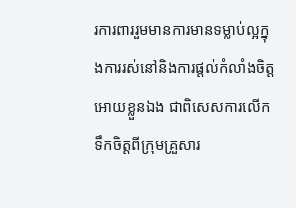រការពាររួមមានការមានទម្លាប់ល្អក្នុងការរស់នៅនិងការផ្តល់កំលាំងចិត្តអោយខ្លួនឯង ជាពិសេសការលើកទឹកចិត្តពីក្រុមគ្រួសារ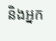និងអ្នក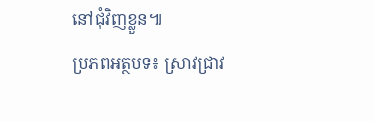នៅជុំវិញខ្លួន៕
ប្រភពអត្ថបទ៖ ស្រាវជ្រាវ